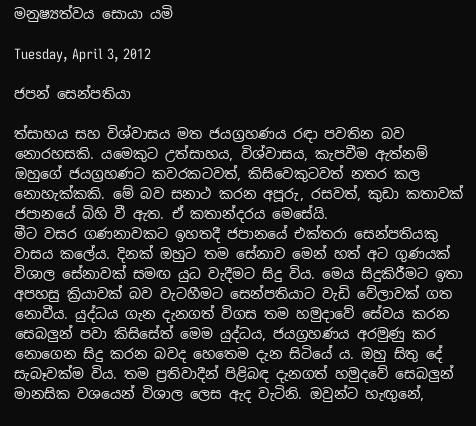මනුෂ්‍යත්වය සොයා යමි

Tuesday, April 3, 2012

ජපන් සෙන්පතියා

ත්සාහය සහ විශ්වාසය මත ජයග්‍රහණය රඳා පවතින බව නොරහසකි. යමෙකුට උත්සාහය, විශ්වාසය, කැපවීම ඇත්නම් ඔහුගේ ජයග්‍රහණට කවරකටවත්, කිසිවෙකුටවත් නතර කල නොහැක්කකි. මේ බව සනාථ කරන අපූරු, රසවත්, කුඩා කතාවක් ජපානයේ බිහි වී ඇත. ඒ කතාන්දරය මෙසේයි.
මීට වසර ගණනාවකට ඉහතදී ජපානයේ එක්තරා සෙන්පතියකු වාස‍ය කලේය. දිනක් ඔහුට තම සේනාව මෙන් හත් අට ගුණයක් විශාල සේනාවක් සමඟ යුධ වැදීමට සිදු විය. මෙය සිදුකිරීමට ඉතා අපහසු ක්‍රියාවක් බව වැටහීමට සෙන්පතියාට වැඩි වේලාවක් ගත නොවීය. යුද්ධය ගැන දැනගත් විගස තම හමුදාවේ සේවය කරන සෙබලුන් පවා කිසිසේත් මෙම යුද්ධය, ජයග්‍රහණය අරමුණු කර නොගෙන සිදු කරන බවද හෙතෙම දැන සිටියේ ය. ඔහු සිතු දේ සැබෑවක්ම විය. තම ප්‍රතිවාදීන් පිළිබඳ දැනගත් හමු‍දවේ සෙබලුන් මානසික වශයෙන් විශාල ලෙස ඇද වැටිනි. ඔවුන්ට හැඟුනේ,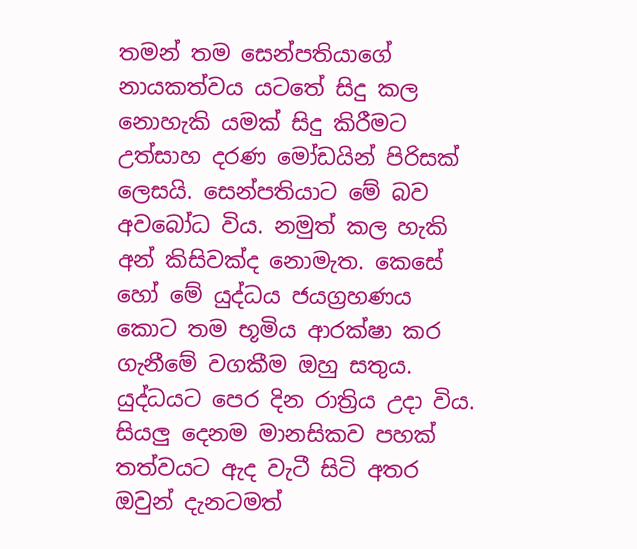තමන් තම සෙන්පතියාගේ නායකත්වය යටතේ සිදු කල නොහැකි යමක් සිදු කිරීමට උත්සාහ දරණ මෝඩයින් පිරිසක් ලෙසයි. සෙන්පතියාට මේ බව අ‍වබෝධ විය. නමුත් කල හැකි අන් කිසිවක්ද නොමැත. කෙසේ හෝ මේ යුද්ධය ජයග්‍රහණය කොට තම භූමිය ආරක්ෂා කර ගැනීමේ වගකීම ඔහු සතුය.
යුද්ධයට පෙර දින රාත්‍රිය උදා විය. සියලු දෙනම මානසිකව පහක් තත්වයට ඇද වැටී සිටි අතර ඔවුන් දැනටමත්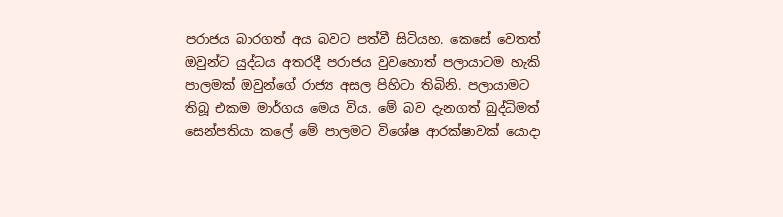පරාජය බාරගත් අය බවට පත්වී සිටියහ. කෙසේ වෙතත් ඔවුන්ට යුද්ධය අතරදී පරාජය වුවහොත් පලායාටම හැකි පාලමක් ඔවුන්ගේ රාජ්‍ය අසල පිහිටා තිබිනි. පලායාමට තිබූ එකම මාර්ගය මෙය විය. මේ බව දැනගත් බුද්ධිමත් සෙන්පතියා කලේ මේ පාලමට විශේෂ ආරක්ෂාවක් යොදා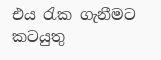එය රැක ගැනීමට කටයුතු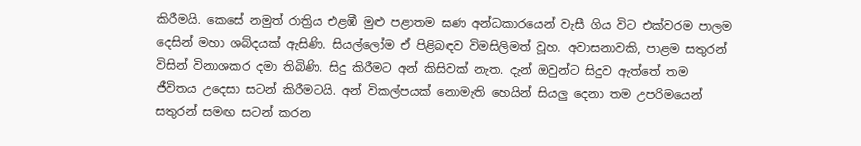කිරීමයි. කෙසේ නමුත් රාත්‍රිය එළඹී මුළු පළාතම ඝණ අන්ධකාරයෙන් වැසී ගිය විට එක්වරම පාලම දෙසින් මහා ශබ්දයක් ඇසිණි. සියල්ලෝම ඒ පිළිබඳව විමසිලිමත් වූහ. අවාසනාවකි, පාළම සතුරන් විසින් විනාශකර දමා තිබිණි. සිදු කිරීමට අන් කිසිවක් නැත. දැන් ඔවුන්ට සිදුව ඇත්තේ තම ජීවිතය උදෙසා සටන් කිරීමටයි. අන් විකල්පයක් නොමැති හෙයින් සියලු දෙනා තම උපරිමයෙන් සතුරන් සමඟ සටන් කරන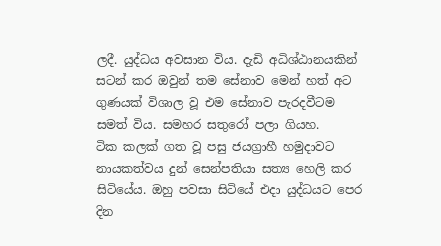ලදී. යුද්ධය අවසාන විය. දැඩි අධිශ්ඨානයකින් සටන් කර ඔවුන් තම සේනාව මෙන් හත් අට ගුණයක් විශාල වූ එම සේනාව පැරදවීටම සමත් විය. සමහර සතුරෝ පලා ගියහ.
ටික කලක් ගත වූ පසු ජයග්‍රාහී හමුදාවට නායකත්වය දුන් සෙන්පතියා සත්‍ය හෙලි කර සිටියේය. ඔහු පවසා සිටියේ එදා යුද්ධයට පෙර දින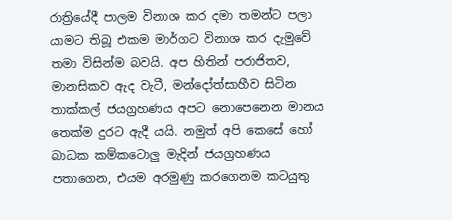රාත්‍රියේදී පාලම විනාශ කර දමා තමන්ට පලා යාමට තිබූ එකම මාර්ගට විනාශ කර දැමුවේ තමා විසින්ම බවයි. අප හිතින් පරාජිතව, මානසිකව ඇද වැටී, මන්දෝත්සාහීව සිටින තාක්කල් ජයග්‍රහණය අපට නොපෙනෙන මානය තෙක්ම දුරට ඇදී යයි. නමුත් අපි කෙසේ හෝ බාධක කම්‍කටොලු මැදින් ජයග්‍රහණය පතාගෙන, එයම අරමුණු කරගෙනම කටයුතු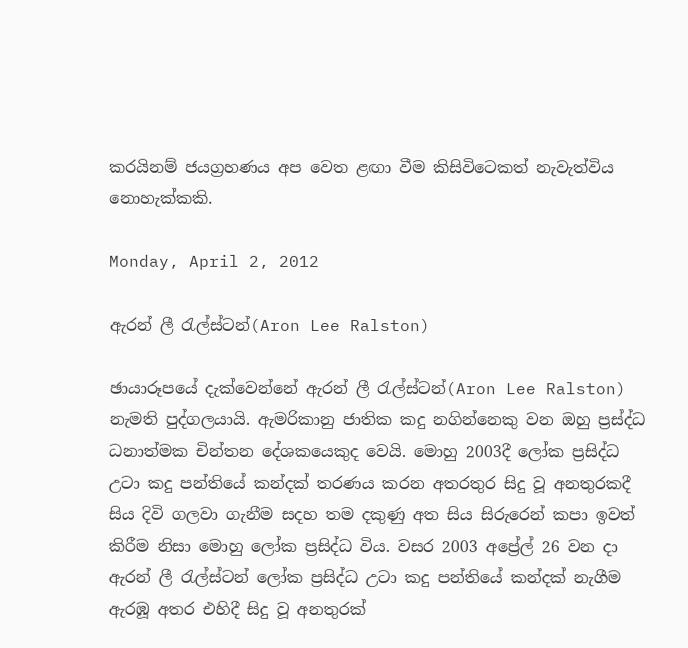කරයිනම් ජයග්‍රහණය අප වෙත ළඟා වීම කිසිවිටෙකත් නැවැත්විය නොහැක්කකි.

Monday, April 2, 2012

ඇරන් ලී රැල්ස්ටන්(Aron Lee Ralston)

ඡායාරූපයේ දැක්වෙන්නේ ඇරන් ලී රැල්ස්ටන්(Aron Lee Ralston) නැමති පුද්ගලයායි. ඇමරිකානු ජාතික කදු නගින්නෙකු වන ඔහු ප්‍රස්ද්ධ ධනාත්මක චින්තන දේශකයෙකුද වෙයි. මොහු 2003දී ලෝක ප්‍රසිද්ධ උටා කදු පන්තියේ කන්දක් තරණය කරන අතරතුර සිදු වූ අනතුරකදී සිය දිවි ගලවා ගැනීම සදහ තම දකුණු අත සිය සිරුරෙන් කපා ඉවත් කිරීම නිසා මොහු ලෝක ප්‍රසිද්ධ විය. වසර 2003 අප්‍රේල් 26 වන දා ඇරන් ලී රැල්ස්ටන් ලෝක ප්‍රසිද්ධ උටා කදු පන්තියේ කන්දක් නැගීම ඇරඹූ අතර එහිදී සිදු වූ අනතුරක්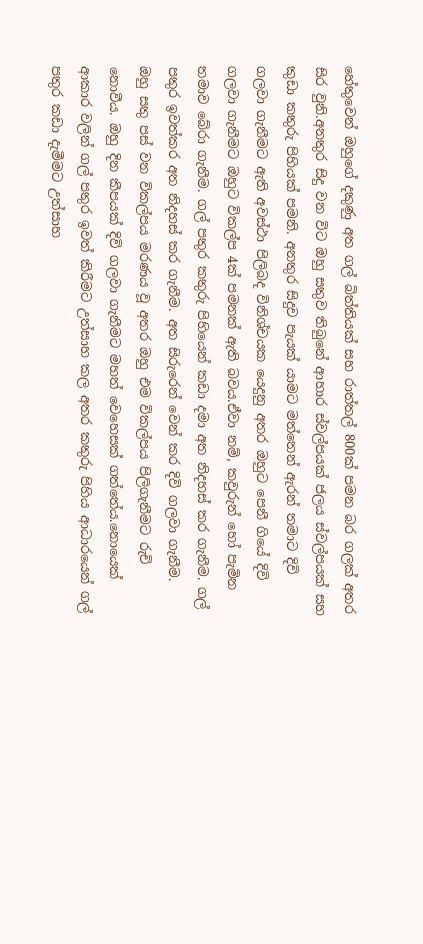හේතුවෙන් ඔහුගේ දකුණු අත ගල් බිත්තියක් සහ රාත්තල් 800ක් පමන බර ගලක් අතර සිර වුනි.අනතුර සිදු වන විට ඔහු සතුව තිබුනේ ආහාර ස්වල්පයක් ජලය ස්වල්පයක් සහ කුඩා කතුරු පිහියක් පමනි. අනතුර සිදුව පැයක් යාමට මත්තෙන් ඇරන් තමාට දිවි ගලවා ගැනීමට ඇති අවස්ථා පිලිබද විනිශ්චයක යෙදුනු අතර ඔහුට පෙනී ගියේ දිවි ගලවා ගැනීමට ඔහුට විකල්ප 4ක් පමනක් ඇති බවය.ඒවා නම්, කවුරුන් හෝ පැමින තමාව බේරා ගැනීම. ගල් පතුර කතුරු පිහියෙන් කඩා දමා අත නිදහස් කර ගැනීම. ගල් පතුර ඉවත්කර අත නිදහස් කර ගැනීම. අත සිරුරෙන් වෙන් කර දිවි ගලවා ගැනීම.
ඔහු සතු පස් වන විකල්පය මරණය වූ අතර ඔහු එම විකල්පය පිලිගැනීමට රුචි නොවීය. ඔහු දින කීපයක් දිවි ගලවා ගැනීමට මහත් වෙහෙසක් ගත්තේය.නොයෙක් ආකාර වලින් ගල් පතුර ඉවත් කිරීමට උත්සාහ කල අතර කතුරු පිහිය ආධාරයෙන් ගල් පතුර කඩා දැමීමට උත්සාහ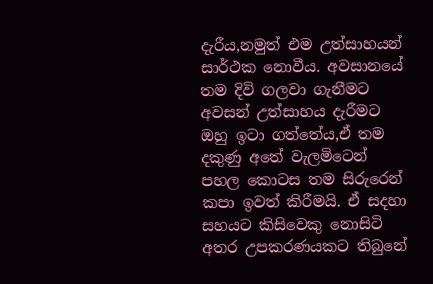දැරීය,නමුත් එම උත්සාහයන් සාර්ථක නොවීය. අවසානයේ තම දිවි ගලවා ගැනීමට අවසන් උත්සාහය දැරීමට ඔහු ඉටා ගත්තේය,ඒ තම දකුණු අතේ වැලමිටෙන් පහල කොටස තම සිරුරෙන් කපා ඉවත් කිරීමයි. ඒ සදහා සහයට කිසිවෙකු නොසිටි අතර උපකරණයකට තිබුනේ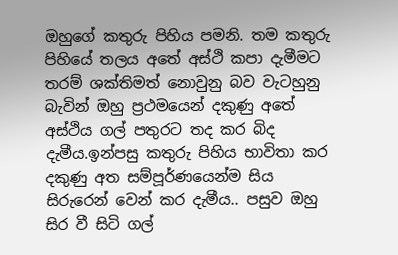ඔහුගේ කතුරු පිහිය පමනි. තම කතුරු පිහියේ තලය අතේ අස්ථි කපා දැමීමට තරම් ශක්තිමත් නොවුනු බව වැටහුනු බැවින් ඔහු ප්‍රථමයෙන් දකුණු අතේ අස්ථිය ගල් පතුරට තද කර බිද දැමීය.ඉන්පසු කතුරු පිහිය භාවිතා කර දකුණු අත සම්පූර්ණයෙන්ම සිය සිරුරෙන් වෙන් කර දැමීය.. පසුව ඔහු සිර වී සිටි ගල්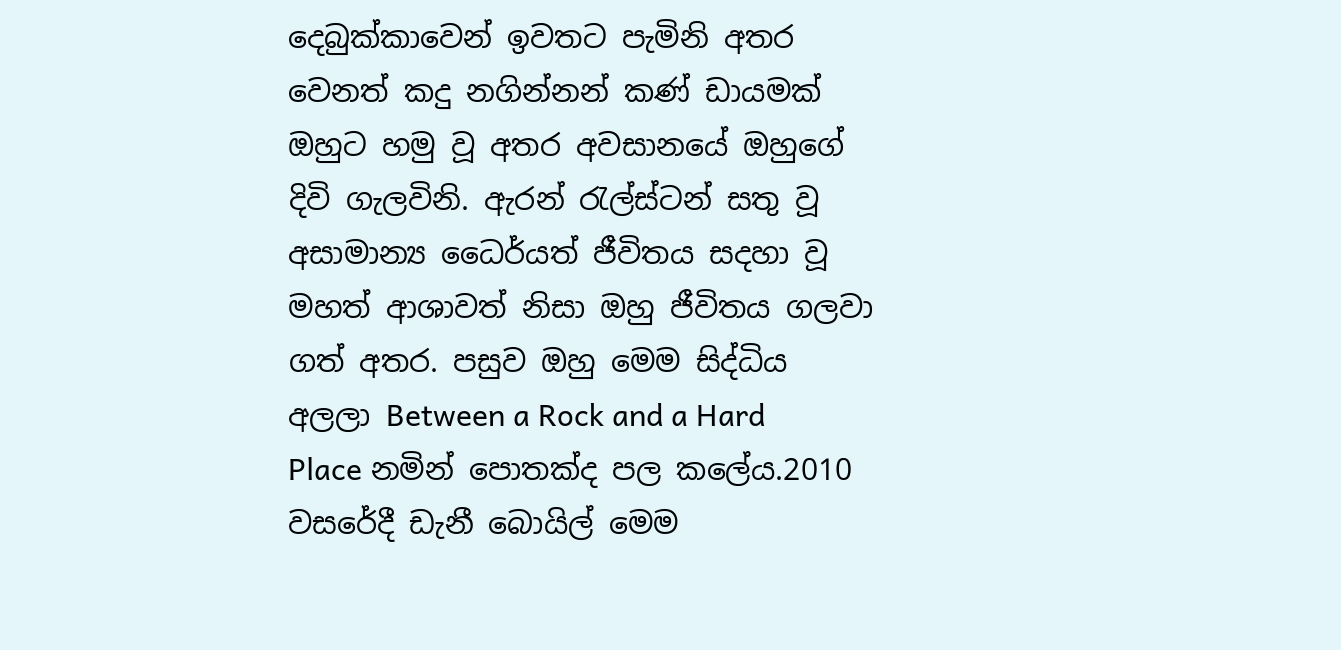දෙබුක්කාවෙන් ඉවතට පැමිනි අතර වෙනත් කදු නගින්නන් කණ් ඩායමක් ඔහුට හමු වූ අතර අවසානයේ ඔහුගේ දිවි ගැලවිනි. ඇරන් රැල්ස්ටන් සතු වූ අසාමාන්‍ය ධෛර්යත් ජීවිතය සදහා වූ මහත් ආශාවත් නිසා ඔහු ජීවිතය ගලවා ගත් අතර. පසුව ඔහු මෙම සිද්ධිය අලලා Between a Rock and a Hard Place නමින් පොතක්ද පල කලේය.2010 වසරේදී ඩැනී බොයිල් මෙම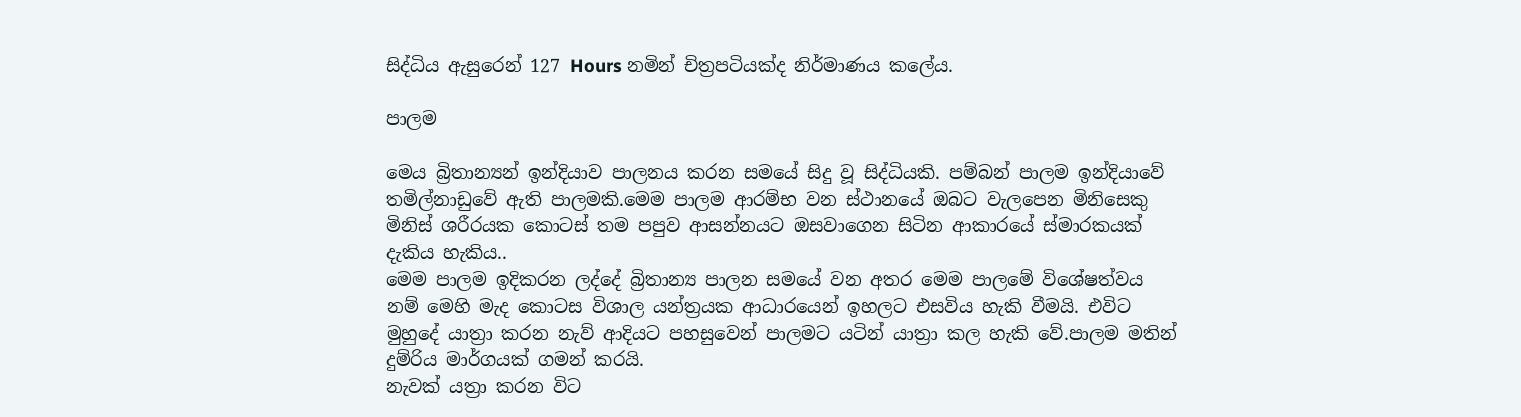සිද්ධිය ඇසුරෙන් 127 Hours නමින් චිත්‍රපටියක්ද නිර්මාණය කලේය.

පාලම

මෙය බ්‍රිතාන්‍යන් ඉන්දියාව පාලනය කරන සමයේ සිදු වූ සිද්ධියකි. පම්බන් පාලම ඉන්දියාවේ තමිල්නාඩුවේ ඇති පාලමකි.මෙම පාලම ආරම්භ වන ස්ථානයේ ඔබට වැලපෙන මිනිසෙකු මිනිස් ශරීරයක කොටස් තම පපුව ආසන්නයට ඔසවාගෙන සිටින ආකාරයේ ස්මාරකයක් දැකිය හැකිය..
මෙම පාලම ඉදිකරන ලද්දේ බ්‍රිතාන්‍ය පාලන සමයේ වන අතර මෙම පාලමේ විශේෂත්වය නම් මෙහි මැද කොටස විශාල යන්ත්‍රයක ආධාරයෙන් ඉහලට එසවිය හැකි වීමයි. එවිට මුහුදේ යාත්‍රා කරන නැව් ආදියට පහසුවෙන් පාලමට යටින් යාත්‍රා කල හැකි වේ.පාලම මතින් දුම්රිය මාර්ගයක් ගමන් කරයි.
නැවක් යත්‍රා කරන විට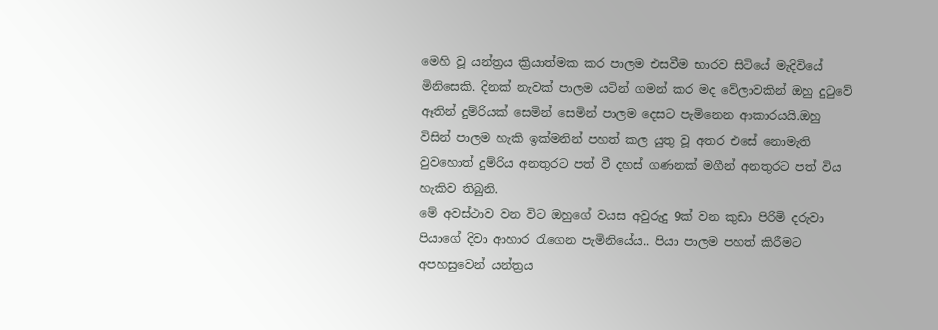මෙහි වූ යන්ත්‍රය ක්‍රියාත්මක කර පාලම එසවීම භාරව සිටියේ මැදිවියේ මිනිසෙකි. දිනක් නැවක් පාලම යටින් ගමන් කර මද වේලාවකින් ඔහු දුටුවේ ඈතින් දුම්රියක් සෙමින් සෙමින් පාලම දෙසට පැමිනෙන ආකාරයයි.ඔහු විසින් පාලම හැකි ඉක්මනින් පහත් කල යුතු වූ අතර එසේ නොමැති වුවහොත් දුම්රිය අනතුරට පත් වී දහස් ගණනක් මගීන් අනතුරට පත් විය හැකිව තිබුනි.
මේ අවස්ථාව වන විට ඔහුගේ වයස අවුරුදු 9ක් වන කුඩා පිරිමි දරුවා පියාගේ දිවා ආහාර රැගෙන පැමිනියේය.. පියා පාලම පහත් කිරීමට අපහසුවෙන් යන්ත්‍රය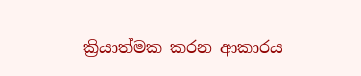ක්‍රියාත්මක කරන ආකාරය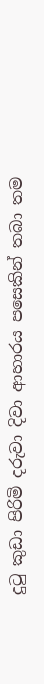දුටු කුඩා පිරිමි දරුවා දිවා ආහාරය පසෙකින් තබා තම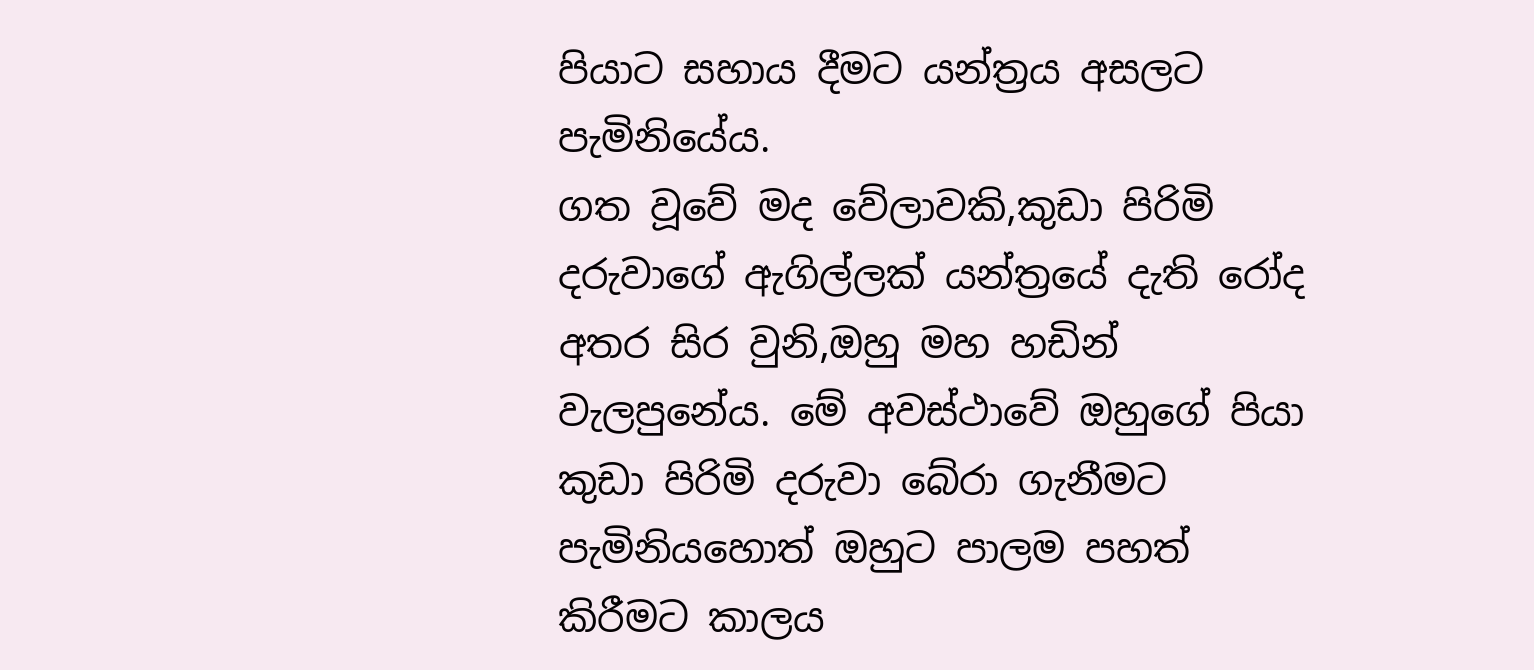පියාට සහාය දීමට යන්ත්‍රය අසලට පැමිනියේය.
ගත වූවේ මද වේලාවකි,කුඩා පිරිමි දරුවාගේ ඇගිල්ලක් යන්ත්‍රයේ දැති රෝද අතර සිර වුනි,ඔහු මහ හඩින් වැලපුනේය. මේ අවස්ථාවේ ඔහුගේ පියා කුඩා පිරිමි දරුවා බේරා ගැනීමට පැමිනියහොත් ඔහුට පාලම පහත් කිරීමට කාලය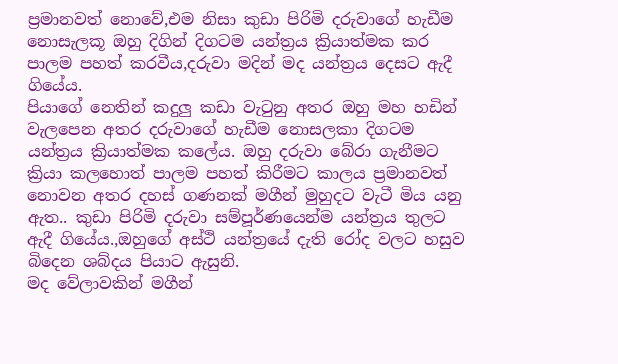ප්‍රමානවත් නොවේ,එම නිසා කුඩා පිරිමි දරුවාගේ හැඩීම නොසැලකූ ඔහු දිගින් දිගටම යන්ත්‍රය ක්‍රියාත්මක කර පාලම පහත් කරවීය,දරුවා මදින් මද යන්ත්‍රය දෙසට ඇදී ගියේය.
පියාගේ නෙතින් කදුලු කඩා වැටුනු අතර ඔහු මහ හඩින් වැලපෙන අතර දරුවාගේ හැඩීම නොසලකා දිගටම යන්ත්‍රය ක්‍රියාත්මක කලේය. ඔහු දරුවා බේරා ගැනීමට ක්‍රියා කලහොත් පාලම පහත් කිරීමට කාලය ප්‍රමානවත් නොවන අතර දහස් ගණනක් මගීන් මුහුදට වැටී මිය යනු ඇත.. කුඩා පිරිමි දරුවා සම්පූර්ණයෙන්ම යන්ත්‍රය තුලට ඇදී ගියේය.,ඔහුගේ අස්ථි යන්ත්‍රයේ දැති රෝද වලට හසුව බිදෙන ශබ්දය පියාට ඇසුනි.
මද වේලාවකින් මගීන්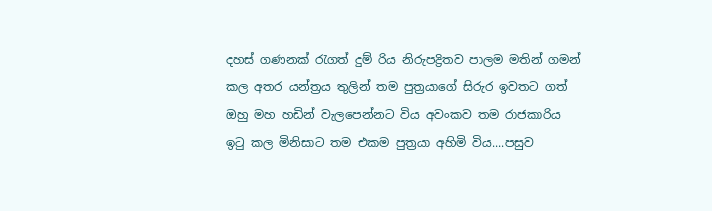දහස් ගණනක් රැගත් දුම්‍ රිය නිරුපද්‍රිතව පාලම මතින් ගමන් කල අතර යන්ත්‍රය තුලින් තම පුත්‍රයාගේ සිරුර ඉවතට ගත් ඔහු මහ හඩින් වැලපෙන්නට විය අවංකව තම රාජකාරිය ඉටු කල මිනිසාට තම එකම පුත්‍රයා අහිමි විය....පසුව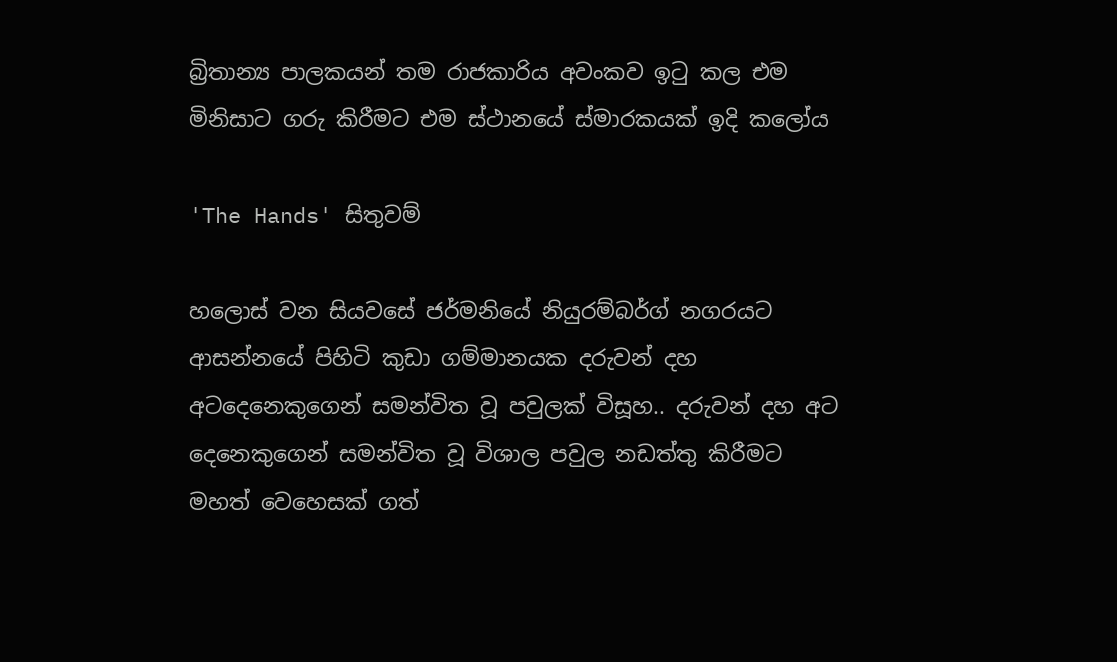බ්‍රිතාන්‍ය පාලකයන් තම රාජකාරිය අවංකව ඉටු කල එම මිනිසාට ගරු කිරීමට එම ස්ථානයේ ස්මාරකයක් ඉදි කලෝය

'The Hands' සිතුවම්

හලොස් වන සියවසේ ජර්මනියේ නියුරම්බර්ග් නගරයට ආසන්නයේ පිහිටි කුඩා ගම්මානයක දරුවන් දහ අටදෙනෙකුගෙන් සමන්විත වූ පවුලක් විසූහ.. දරුවන් දහ අට දෙනෙකුගෙන් සමන්විත වූ විශාල පවුල නඩත්තු කිරීමට මහත් වෙහෙසක් ගත්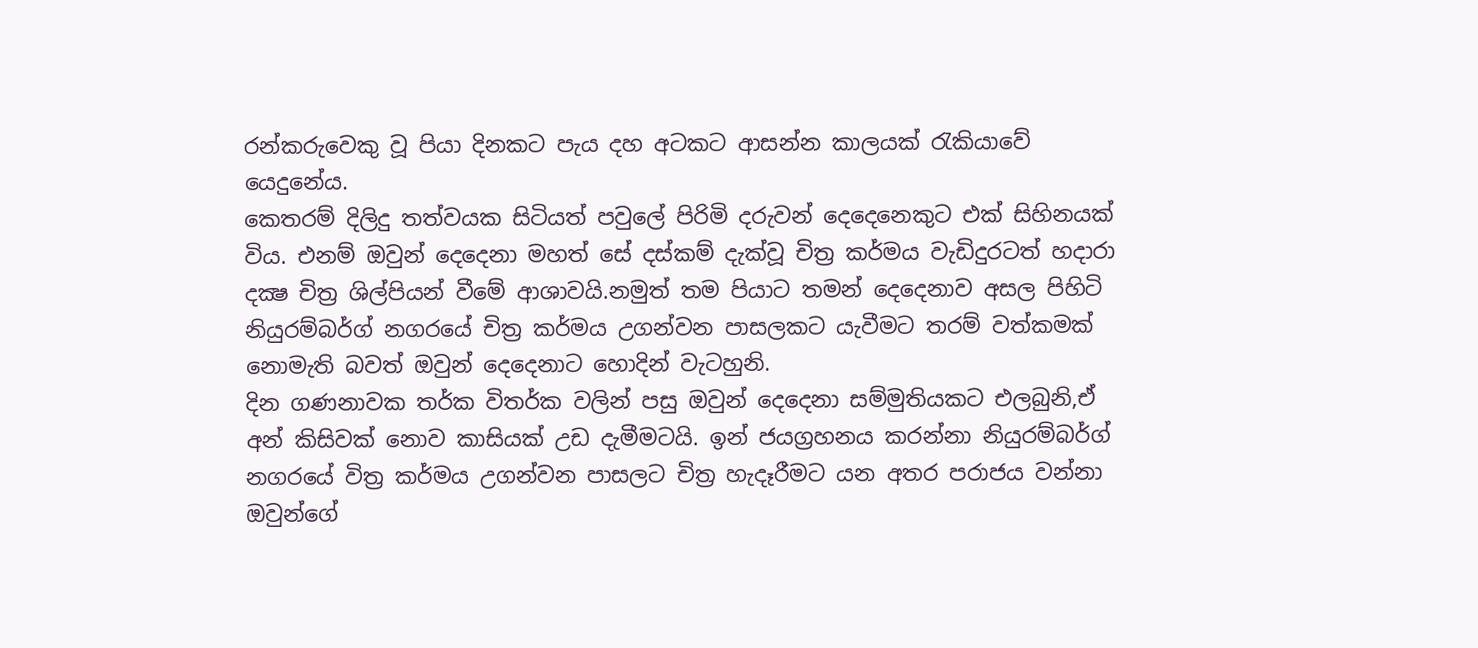රන්කරුවෙකු වූ පියා දිනකට පැය දහ අටකට ආසන්න කාලයක් රැකියාවේ යෙදුනේය.
කෙතරම් දිලිදු තත්වයක සිටියත් පවුලේ පිරිමි දරුවන් දෙදෙනෙකුට එක් සිහිනයක් විය. එනම් ඔවුන් දෙදෙනා මහත් සේ දස්කම් දැක්වූ චිත්‍ර කර්මය වැඩිදුරටත් හදාරා දක්‍ෂ චිත්‍ර ශිල්පියන් වීමේ ආශාවයි.නමුත් තම පියාට තමන් දෙදෙනාව අසල පිහිටි නියුරම්බර්ග් නගරයේ චිත්‍ර කර්මය උගන්වන පාසලකට යැවීමට තරම් වත්කමක් නොමැති බවත් ඔවුන් දෙදෙනාට හොදින් වැටහුනි.
දින ගණනාවක තර්ක විතර්ක වලින් පසු ඔවුන් දෙදෙනා සම්මුතියකට එලබුනි,ඒ අන් කිසිවක් නොව කාසියක් උඩ දැමීමටයි. ඉන් ජයග්‍රහනය කරන්නා නියුරම්බර්ග් නගරයේ විත්‍ර කර්මය උගන්වන පාසලට චිත්‍ර හැදෑරීමට යන අතර පරාජය වන්නා ඔවුන්ගේ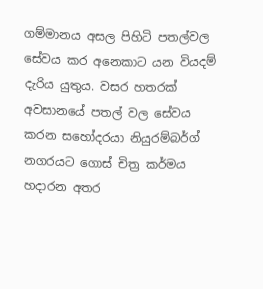ගම්මානය අසල පිහිටි පතල්වල සේවය කර අනෙකාට යන වියදම් දැරිය යුතුය. වසර හතරක් අවසානයේ පතල් වල සේවය කරන සහෝදරයා නියුරම්බර්ග් නගරයට ගොස් චිත්‍ර කර්මය හදාරන අතර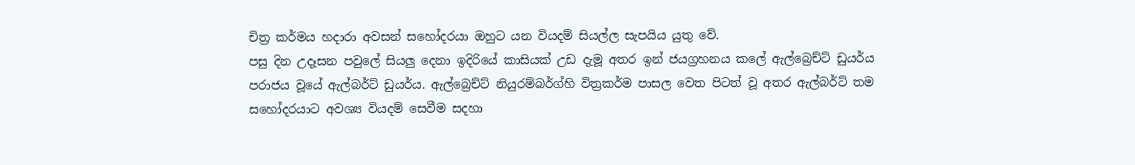චිත්‍ර කර්මය හදාරා අවසන් සහෝදරයා ඔහුට යන වියදම් සියල්ල සැපයිය යුතු වේ.
පසු දින උදෑසන පවුලේ සියලු දෙනා ඉදිරියේ කාසියක් උඩ දැමූ අතර ඉන් ජයග්‍රහනය කලේ ඇල්බ්‍රෙච්ට් ඩුයර්ය පරාජය වූයේ ඇල්බර්ට් ඩුයර්ය. ඇල්බ්‍රෙච්ට් නියුරම්බර්ග්හි විත්‍රකර්ම පාසල වෙත පිටත් වූ අතර ඇල්බර්ට් තම සහෝදරයාට අවශ්‍ය වියදම් සෙවීම සදහා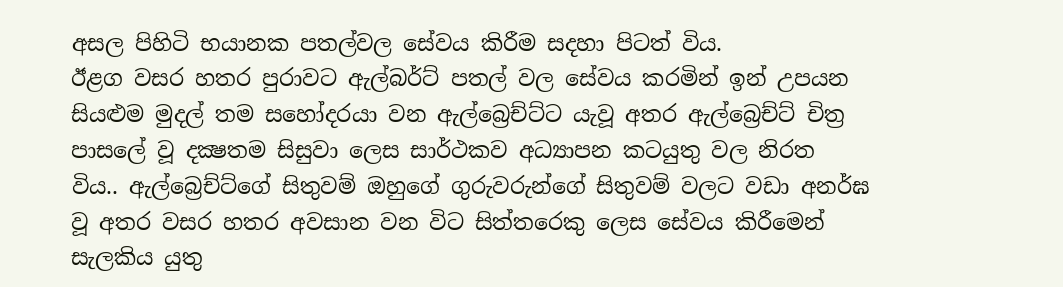අසල පිහිටි භයානක පතල්වල සේවය කිරීම සදහා පිටත් විය.
ඊළග වසර හතර පුරාවට ඇල්බර්ට් පතල් වල සේවය කරමින් ඉන් උපයන සියළුම මුදල් තම සහෝදරයා වන ඇල්බ්‍රෙච්ට්ට යැවූ අතර ඇල්බ්‍රෙච්ට් චිත්‍ර පාසලේ වූ දක්‍ෂතම සිසුවා ලෙස සාර්ථකව අධ්‍යාපන කටයුතු වල නිරත විය.. ඇල්බ්‍රෙච්ට්ගේ සිතුවම් ඔහුගේ ගුරුවරුන්ගේ සිතුවම් වලට වඩා අනර්ඝ වූ අතර වසර හතර අවසාන වන විට සිත්තරෙකු ලෙස සේවය කිරීමෙන් සැලකිය යුතු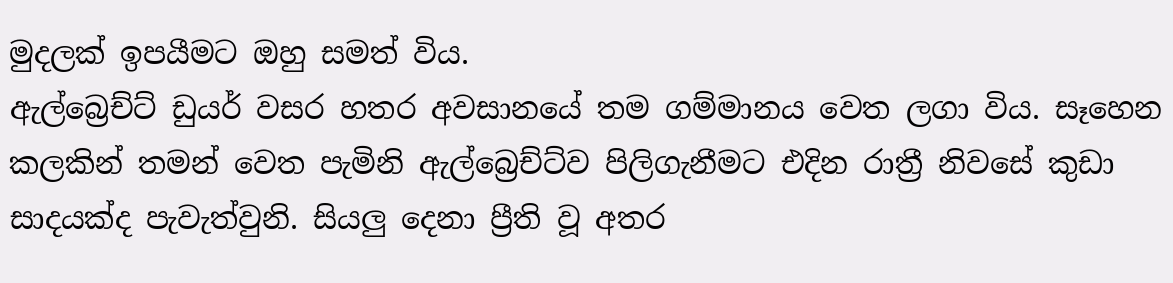මුදලක් ඉපයීමට ඔහු සමත් විය.
ඇල්බ්‍රෙච්ට් ඩුයර් වසර හතර අවසානයේ තම ගම්මානය වෙත ලගා විය. සෑහෙන කලකින් තමන් වෙත පැමිනි ඇල්බ්‍රෙච්ට්ව පිලිගැනීමට එදින රාත්‍රී නිවසේ කුඩා සාදයක්ද පැවැත්වුනි. සියලු දෙනා ප්‍රීති වූ අතර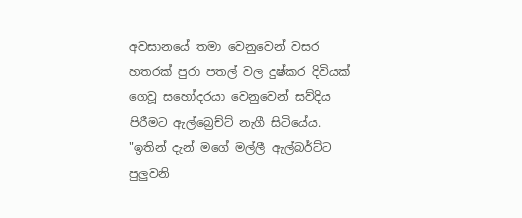අවසානයේ තමා වෙනුවෙන් වසර හතරක් පුරා පතල් වල දුෂ්කර දිවියක් ගෙවූ සහෝදරයා වෙනුවෙන් සව්දිය පිරීමට ඇල්බ්‍රෙච්ට් නැගී සිටියේය.
"ඉතින් දැන් මගේ මල්ලී ඇල්බර්ට්ට පුලුවනි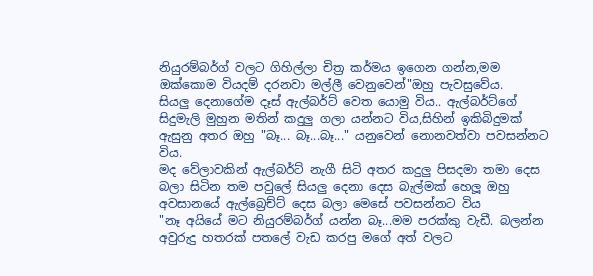නියුරම්බර්ග් වලට ගිහිල්ලා චිත්‍ර කර්මය ඉගෙන ගන්න,මම ඔක්කොම වියදම් දරනවා මල්ලී වෙනුවෙන්"ඔහු පැවසුවේය.
සියලු දෙනාගේම දෑස් ඇල්බර්ට් වෙත යොමු විය.. ඇල්බර්ට්ගේ සිදුමැලි මුහුන මතින් කදුලු ගලා යන්නට විය,සිහින් ඉකිබිදුමක් ඇසුනු අතර ඔහු "බෑ... බෑ...බෑ..." යනුවෙන් නොනවත්වා පවසන්නට විය.
මද වේලාවකින් ඇල්බර්ට් නැගී සිටි අතර කදුලු පිසදමා තමා දෙස බලා සිටින තම පවුලේ සියලු දෙනා දෙස බැල්මක් හෙලූ ඔහු අවසානයේ ඇල්බ්‍රෙච්ට් දෙස බලා මෙසේ පවසන්නට විය
"නෑ අයියේ මට නියුරම්බර්ග් යන්න බෑ...මම පරක්කු වැඩී. බලන්න අවුරුදු හතරක් පතලේ වැඩ කරපු මගේ අත් වලට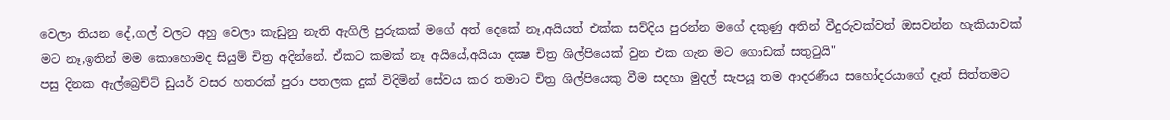වෙලා තියන දේ,ගල් වලට අහු වෙලා කැඩුනු නැති ඇගිලි පුරුකක් මගේ අත් දෙකේ නෑ,අයියත් එක්ක සව්දිය පුරන්න මගේ දකුණු අතින් වීදුරුවක්වත් ඔසවන්න හැකියාවක් මට නෑ,ඉතින් මම කොහොමද සියුම් චිත්‍ර අදින්නේ. ඒකට කමක් නෑ අයියේ,අයියා දක්‍ෂ චිත්‍ර ශිල්පියෙක් වුන එක ගැන මට ගොඩක් සතුටුයි"
පසු දිනක ඇල්බ්‍රෙච්ට් ඩුයර් වසර හතරක් පුරා පතලක දුක් විදිමින් සේවය කර තමාට චිත්‍ර ශිල්පියෙකු වීම සදහා මුදල් සැපයූ තම ආදරණීය සහෝදරයාගේ දෑත් සිත්තමට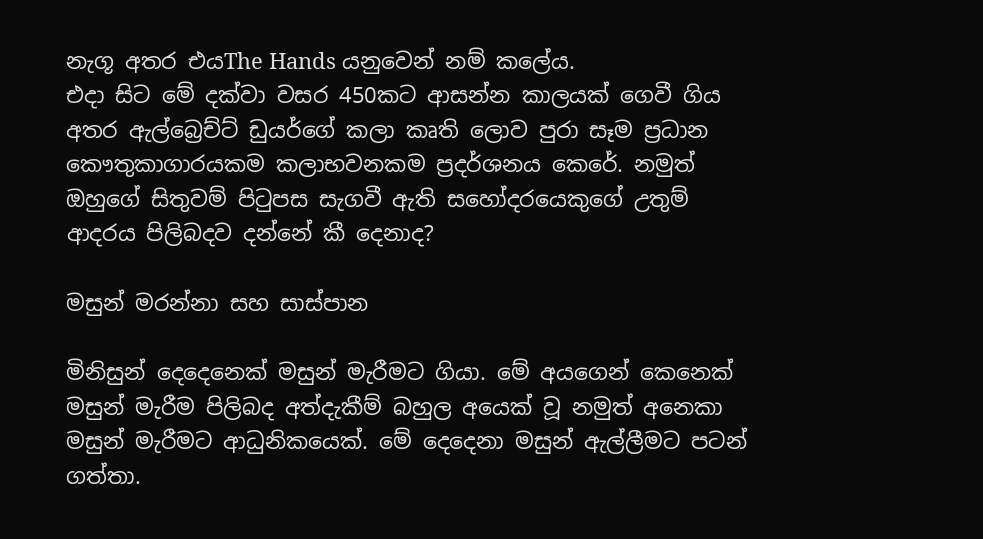නැගූ අතර එයThe Hands යනුවෙන් නම් කලේය.
එදා සිට මේ දක්වා වසර 450කට ආසන්න කාලයක් ගෙවී ගිය අතර ඇල්බ්‍රෙච්ට් ඩුයර්ගේ කලා කෘති ලොව පුරා සෑම ප්‍රධාන කෞතුකාගාරයකම කලාභවනකම ප්‍රදර්ශනය කෙරේ. නමුත් ඔහුගේ සිතුවම් පිටුපස සැගවී ඇති සහෝදරයෙකුගේ උතුම් ආදරය පිලිබදව දන්නේ කී දෙනාද?

මසුන් මරන්නා සහ සාස්පාන

මිනිසුන් දෙදෙනෙක් මසුන් මැරීමට ගියා. මේ අයගෙන් කෙනෙක් මසුන් මැරීම පිලිබද අත්දැකීම් බහුල අයෙක් වූ නමුත් අනෙකා මසුන් මැරීමට ආධුනිකයෙක්. මේ දෙදෙනා මසුන් ඇල්ලීමට පටන් ගත්තා.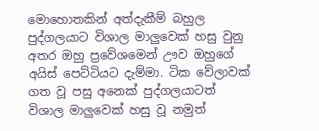මොහොතකින් අත්දැකීම් බහුල පුද්ගලයාට විශාල මාලුවෙක් හසු වුනු අතර ඔහු ප්‍රවේශමෙන් ඌව ඔහුගේ අයිස් පෙට්ටියට දැම්මා. ටික වේලාවක් ගත වූ පසු අනෙක් පුද්ගලයාටත් විශාල මාලුවෙක් හසු වූ නමුත්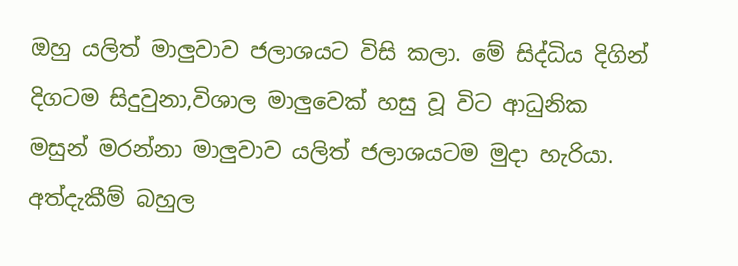ඔහු යලිත් මාලුවාව ජලාශයට විසි කලා. මේ සිද්ධිය දිගින් දිගටම සිදුවුනා,විශාල මාලුවෙක් හසු වූ විට ආධුනික මසුන් මරන්නා මාලුවාව යලිත් ජලාශයටම මුදා හැරියා.
අත්දැකීම් බහුල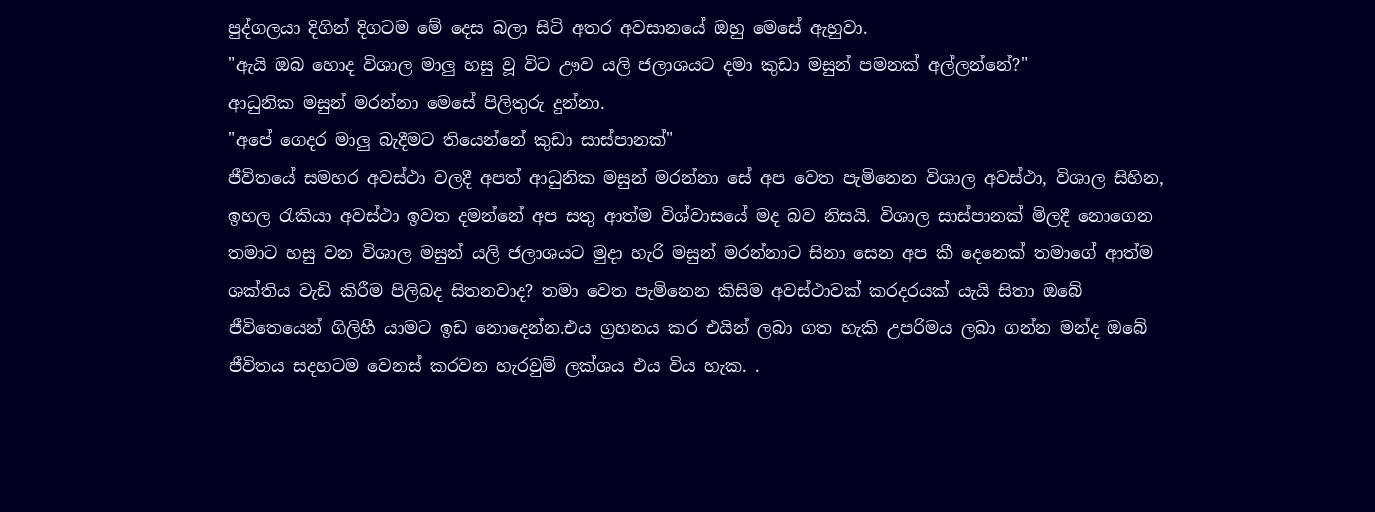පුද්ගලයා දිගින් දිගටම මේ දෙස බලා සිටි අතර අවසානයේ ඔහු මෙසේ ඇහුවා.
"ඇයි ඔබ හොද විශාල මාලු හසු වූ විට ඌව යලි ජලාශයට දමා කුඩා මසුන් පමනක් අල්ලන්නේ?"
ආධුනික මසුන් මරන්නා මෙසේ පිලිතුරු දුන්නා.
"අපේ ගෙදර මාලු බැදීමට තියෙන්නේ කුඩා සාස්පානක්"
ජීවිතයේ සමහර අවස්ථා වලදී අපත් ආධුනික මසුන් මරන්නා සේ අප වෙත පැමිනෙන විශාල අවස්ථා, විශාල සිහින, ඉහල රැකියා අවස්ථා ඉවත දමන්නේ අප සතු ආත්ම විශ්වාසයේ මද බව නිසයි. විශාල සාස්පානක් මිලදී නොගෙන තමාට හසු වන විශාල මසුන් යලි ජලාශයට මුදා හැරි මසුන් මරන්නාට සිනා සෙන අප කී දෙනෙක් තමාගේ ආත්ම ශක්තිය වැඩි කිරීම පිලිබද සිතනවාද? තමා වෙත පැමිනෙන කිසිම අවස්ථාවක් කරදරයක් යැයි සිතා ඔබේ ජීවිතෙයෙන් ගිලිහී යාමට ඉඩ නොදෙන්න.එය ග්‍රහනය කර එයින් ලබා ගත හැකි උපරිමය ලබා ගන්න මන්ද ඔබේ ජීවිතය සදහටම වෙනස් කරවන හැරවුම් ලක්‍ශය එය විය හැක. .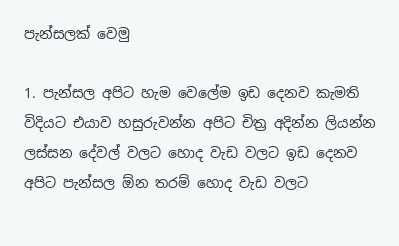පැන්සලක් වෙමු

1. පැන්සල අපිට හැම වෙලේම ඉඩ දෙනව කැමති විදියට එයාව හසුරුවන්න අපිට චිත්‍ර අදින්න ලියන්න ලස්සන දේවල් වලට හොද වැඩ වලට ඉඩ දෙනව අපිට පැන්සල ඕන තරම් හොද වැඩ වලට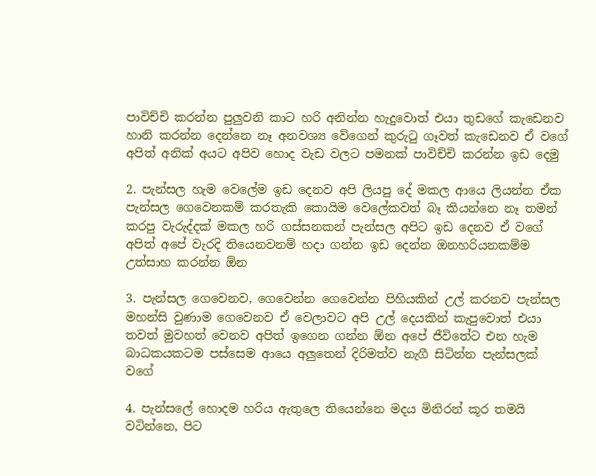පාවිච්චි කරන්න පුලුවනි කාට හරි අනින්න හැදුවොත් එයා තුඩගේ කැඩෙනව හානි කරන්න දෙන්නෙ නෑ අනවශ්‍ය වේගෙන් කුරුටු ගෑවත් කැඩෙනව ඒ වගේ අපිත් අනික් අයට අපිව හොද වැඩ වලට පමනක් පාවිච්චි කරන්න ඉඩ දෙමු

2. පැන්සල හැම වෙලේම ඉඩ දෙනව අපි ලියපු දේ මකල ආයෙ ලියන්න ඒක පැන්සල ගෙවෙනකම් කරතැකි කොයිම වෙලේකවත් බෑ කියන්නෙ නෑ තමන් කරපු වැරුද්දක් මකල හරි ගස්සනකන් පැන්සල අපිට ඉඩ දෙනව ඒ වගේ අපිත් අපේ වැරදි තියෙනවනම් හදා ගන්න ඉඩ දෙන්න ඔනහරියනකම්ම උත්සාහ කරන්න ඕන

3. පැන්සල ගෙවෙනව, ගෙවෙන්න ගෙවෙන්න පිහියකින් උල් කරනව පැන්සල මහන්සි වුණාම ගෙවෙනව ඒ වෙලාවට අපි උල් දෙයකින් කැපුවොත් එයා තවත් මුවහත් වෙනව අපිත් ඉගෙන ගන්න ඕන අපේ ජීවිතේට එන හැම බාධකයකටම පස්සෙම ආයෙ අලුතෙන් දිරිමත්ව නැගී සිටින්න පැන්සලක් වගේ

4. පැන්සලේ හොදම හරිය ඇතුලෙ තියෙන්නෙ මදය මිනිරන් කූර තමයි වටින්නෙ, පිට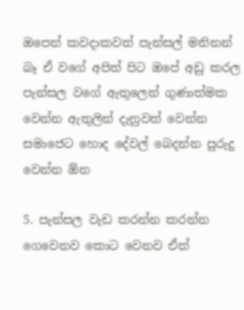ඔපෙන් කවදාකවත් පැන්සල් මනිනන් බෑ ඒ වගේ අපිත් පිට ඔපේ අඩු කරල පැන්සල වගේ ඇතුලෙන් ගුණාත්මක වෙන්න ඇතුලින් දැනුවත් වෙන්න සමාජෙට හොද දේවල් බෙදන්න පුරුදු වෙන්න ඕන

5. පැන්සල වැඩ කරන්න කරන්න ගෙවෙනව කොට වෙනව ඒත්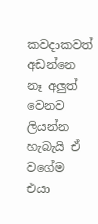කවදාකවත් අඩන්නෙ නෑ අලුත් වෙනව ලියන්න හැබැයි ඒ වගේම එයා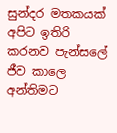සුන්දර මතකයක් අපිට ඉතිරි කරනව පැන්සලේ ජීව කාලෙ අන්තිමට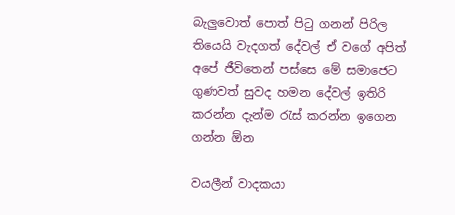බැලුවොත් පොත් පිටු ගනන් පිරිල තියෙයි වැදගත් දේවල් ඒ වගේ අපිත් අපේ ජීවිතෙන් පස්සෙ මේ සමාජෙට ගුණවත් සුවද හමන දේවල් ඉතිරි කරන්න දැන්ම රැස් කරන්න ඉගෙන ගන්න ඕන

වයලීන් වාදකයා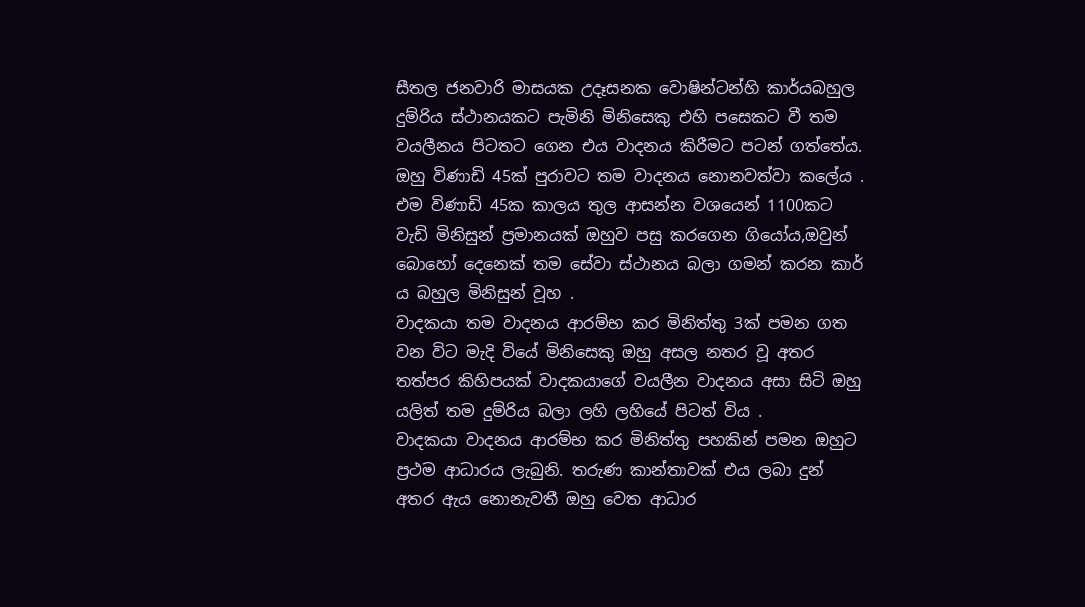සීතල ජනවාරි මාසයක උදෑසනක වොෂින්ටන්හි කාර්යබහුල දුම්රිය ස්ථානයකට පැමිනි මිනිසෙකු එහි පසෙකට වී තම වයලීනය පිටතට ගෙන එය වාදනය කිරීමට පටන් ගත්තේය. ඔහු විණාඩි 45ක් පුරාවට තම වාදනය නොනවත්වා කලේය . එම විණාඩි 45ක කාලය තුල ආසන්න වශයෙන් 1100කට වැඩි මිනිසුන් ප්‍රමානයක් ඔහුව පසු කරගෙන ගියෝය,ඔවුන් බොහෝ දෙනෙක් තම සේවා ස්ථානය බලා ගමන් කරන කාර් ය බහුල මිනිසුන් වූහ .
වාදකයා තම වාදනය ආරම්භ කර මිනිත්තු 3ක් පමන ගත වන විට මැදි වියේ මිනිසෙකු ඔහු අසල නතර වූ අතර තත්පර කිහිපයක් වාදකයාගේ වයලීන වාදනය අසා සිටි ඔහු යලිත් තම දුම්රිය බලා ලහි ලහියේ පිටත් විය .
වාදකයා වාදනය ආරම්භ කර මිනිත්තු පහකින් පමන ඔහුට ප්‍රථම ආධාරය ලැබුනි. තරුණ කාන්තාවක් එය ලබා දුන් අතර ඇය නොනැවතී ඔහු වෙත ආධාර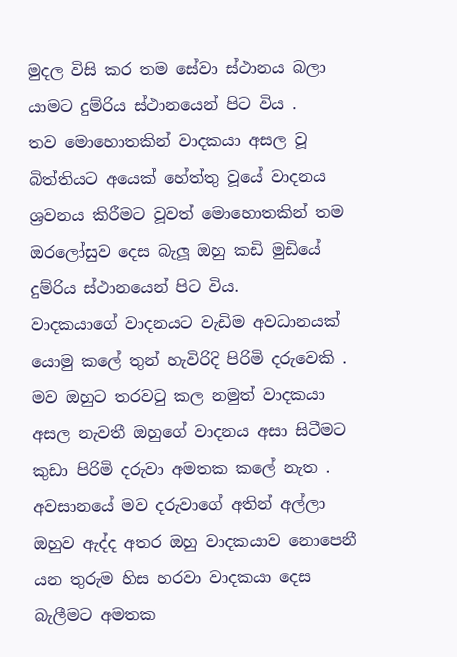මුදල විසි කර තම සේවා ස්ථානය බලා යාමට දුම්රිය ස්ථානයෙන් පිට විය .
තව මොහොතකින් වාදකයා අසල වූ බිත්තියට අයෙක් හේත්තු වූයේ වාදනය ශ්‍රවනය කිරීමට වූවත් මොහොතකින් තම ඔරලෝසුව දෙස බැලූ ඔහු කඩි මුඩියේ දුම්රිය ස්ථානයෙන් පිට විය.
වාදකයාගේ වාදනයට වැඩිම අවධානයක් යොමු කලේ තුන් හැවිරිදි පිරිමි දරුවෙකි . මව ඔහුට තරවටු කල නමුත් වාදකයා අසල නැවතී ඔහුගේ වාදනය අසා සිටීමට කුඩා පිරිමි දරුවා අමතක කලේ නැත . අවසානයේ මව දරුවාගේ අතින් අල්ලා ඔහුව ඇද්ද අතර ඔහු වාදකයාව නොපෙනී යන තුරුම හිස හරවා වාදකයා දෙස බැලීමට අමතක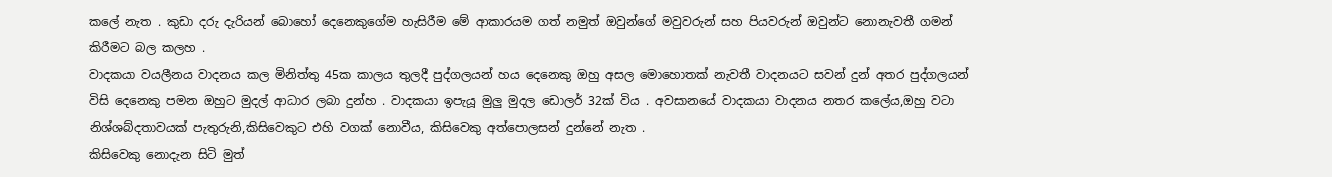කලේ නැත . කුඩා දරු දැරියන් බොහෝ දෙනෙකුගේම හැසිරීම මේ ආකාරයම ගත් නමුත් ඔවුන්ගේ මවුවරුන් සහ පියවරුන් ඔවුන්ට නොනැවතී ගමන් කිරීමට බල කලහ .
වාදකයා වයලීනය වාදනය කල මිනිත්තු 45ක කාලය තුලදී පුද්ගලයන් හය දෙනෙකු ඔහු අසල මොහොතක් නැවතී වාදනයට සවන් දුන් අතර පුද්ගලයන් විසි දෙනෙකු පමන ඔහුට මුදල් ආධාර ලබා දුන්හ . වාදකයා ඉපැයූ මුලු මුදල ඩොලර් 32ක් විය . අවසානයේ වාදකයා වාදනය නතර කලේය,ඔහු වටා නිශ්ශබ්දතාවයක් පැතුරුනි,කිසිවෙකුට එහි වගක් නොවීය, කිසිවෙකු අත්පොලසන් දුන්නේ නැත .
කිසිවෙකු නොදැන සිටි මුත්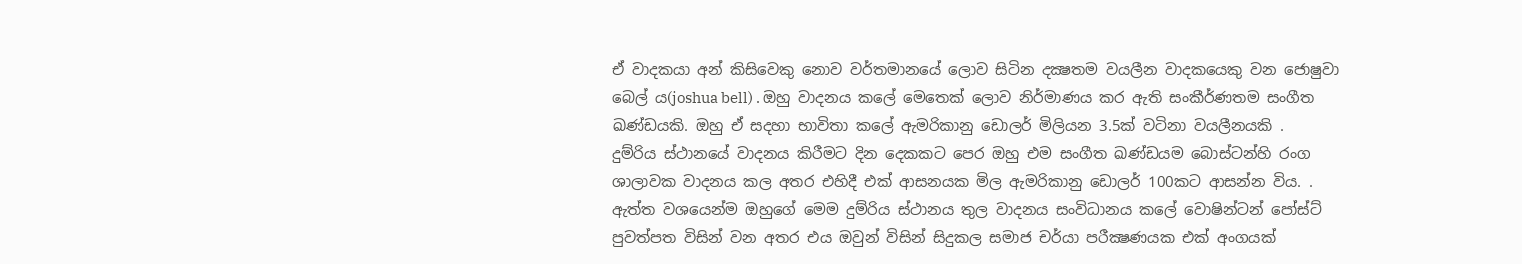ඒ වාදකයා අන් කිසිවෙකු නොව වර්තමානයේ ලොව සිටින දක්‍ෂතම වයලීන වාදකයෙකු වන ජොෂුවා බෙල්‍ ය(joshua bell) . ඔහු වාදනය කලේ මෙතෙක් ලොව නිර්මාණය කර ඇති සංකීර්ණතම සංගීත ඛණ්ඩයකි. ඔහු ඒ සදහා භාවිතා කලේ ඇමරිකානු ඩොලර් මිලියන 3.5ක් වටිනා වයලීනයකි .
දුම්රිය ස්ථානයේ වාදනය කිරීමට දින දෙකකට පෙර ඔහු එම සංගීත ඛණ්ඩයම බොස්ටන්හි රංග ශාලාවක වාදනය කල අතර එහිදී එක් ආසනයක මිල ඇමරිකානු ඩොලර් 100කට ආසන්න විය. .
ඇත්ත වශයෙන්ම ඔහුගේ මෙම දුම්රිය ස්ථානය තුල වාදනය සංවිධානය කලේ වොෂින්ටන් පෝස්ට් පුවත්පත විසින් වන අතර එය ඔවුන් විසින් සිදුකල සමාජ චර්යා පරීක්‍ෂණයක එක් අංගයක්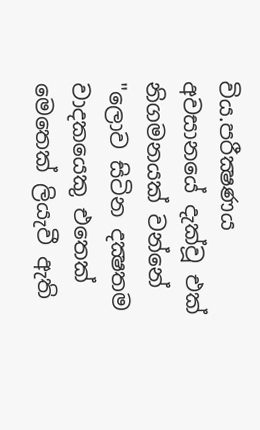විය.පරීක්‍ෂණය අවසානයේ දැක්වූ එක් නිගමනයක් වන්නේ
"ලොව සිටින දක්‍ෂතම වාදකයෙකු එතෙක් මෙතෙක් ලියැවී ඇති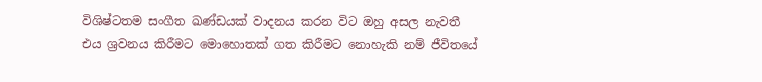විශිෂ්ටතම සංගීත ඛණ්ඩයක් වාදනය කරන විට ඔහු අසල නැවතී එය ශ්‍රවනය කිරීමට මොහොතක් ගත කිරීමට නොහැකි නම් ජීවිතයේ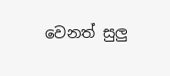වෙනත් සුලු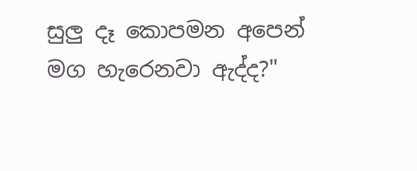සුලු දෑ කොපමන අපෙන් මග හැරෙනවා ඇද්ද?"